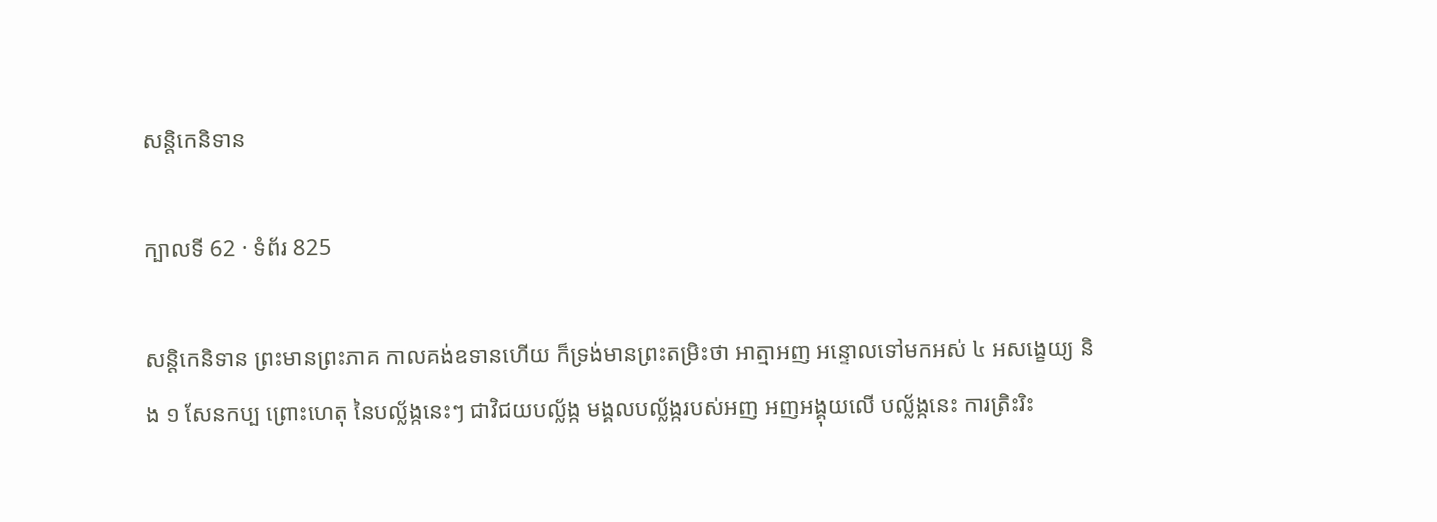សន្តិកេនិទាន

ក្បាលទី 62 · ទំព័រ 825

សន្តិកេនិទាន ព្រះមានព្រះភាគ កាលគង់ឧទានហើយ ក៏ទ្រង់មានព្រះតម្រិះថា អាត្មាអញ អន្ទោលទៅមកអស់ ៤ អសង្ខេយ្យ និង ១ សែនកប្ប ព្រោះហេតុ នៃបល្ល័ង្កនេះៗ ជាវិជយបល្ល័ង្ក មង្គលបល្ល័ង្ករបស់អញ អញអង្គុយលើ បល្ល័ង្កនេះ ការត្រិះរិះ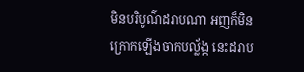មិនបរិបូណ៌ដរាបណា អញក៏មិនក្រោកឡើងចាកបល្ល័ង្ក នេះដរាប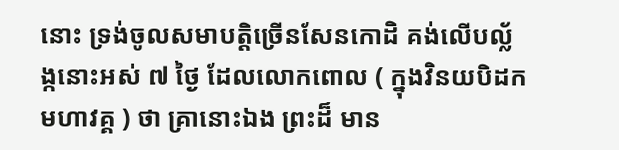នោះ ទ្រង់ចូលសមាបត្តិច្រើនសែនកោដិ គង់លើបល្ល័ង្កនោះអស់ ៧ ថ្ងៃ ដែលលោកពោល ( ក្នុងវិនយបិដកមហាវគ្គ ) ថា គ្រានោះឯង ព្រះដ៏ មាន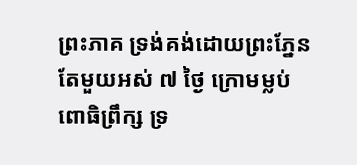ព្រះភាគ ទ្រង់គង់ដោយព្រះភ្នែនតែមួយអស់ ៧ ថ្ងៃ ក្រោមម្លប់ពោធិព្រឹក្ស ទ្រ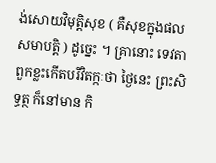ង់សោយវិមុត្តិសុខ ( គឺសុខក្នុងផលសមាបត្តិ ) ដូច្នេះ ។ គ្រានោះ ទេវតាពួកខ្លះកើតបរិវិតក្កៈថា ថ្ងៃនេះ ព្រះសិទ្ធត្ថ ក៏នៅមាន កិ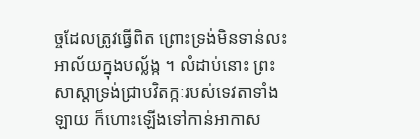ច្ចដែលត្រូវធ្វើពិត ព្រោះទ្រង់មិនទាន់លះអាល័យក្នុងបល្ល័ង្ក ។ លំដាប់នោះ ព្រះសាស្តាទ្រង់ជ្រាបវិតក្កៈរបស់ទេវតាទាំងឡាយ ក៏ហោះឡើងទៅកាន់អាកាស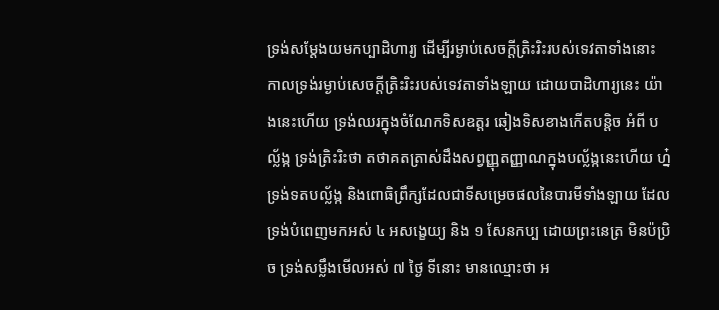ទ្រង់សម្តែងយមកប្បាដិហារ្យ ដើម្បីរម្ងាប់សេចក្តីត្រិះរិះរបស់ទេវតាទាំងនោះ កាលទ្រង់រម្ងាប់សេចក្តីត្រិះរិះរបស់ទេវតាទាំងឡាយ ដោយបាដិហារ្យនេះ យ៉ាងនេះហើយ ទ្រង់ឈរក្នុងចំណែកទិសឧត្តរ ឆៀងទិសខាងកើតបន្តិច អំពី បល្ល័ង្ក ទ្រង់ត្រិះរិះថា តថាគតត្រាស់ដឹងសព្វញ្ញុតញ្ញាណក្នុងបល្ល័ង្កនេះហើយ ហ្ន៎ ទ្រង់ទតបល្ល័ង្ក និងពោធិព្រឹក្សដែលជាទីសម្រេចផលនៃបារមីទាំងឡាយ ដែលទ្រង់បំពេញមកអស់ ៤ អសង្ខេយ្យ និង ១ សែនកប្ប ដោយព្រះនេត្រ មិនប៉ប្រិច ទ្រង់សម្លឹងមើលអស់ ៧ ថ្ងៃ ទីនោះ មានឈ្មោះថា អ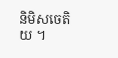និមិសចេតិយ ។